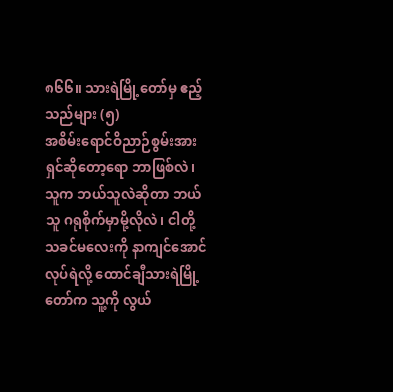၈၆၆။ သားရဲမြို့တော်မှ ဧည့်သည်များ (၅)
အစိမ်းရောင်ဝိညာဉ်စွမ်းအားရှင်ဆိုတော့ရော ဘာဖြစ်လဲ၊ သူက ဘယ်သူလဲဆိုတာ ဘယ်သူ ဂရုစိုက်မှာမို့လိုလဲ၊ ငါတို့ သခင်မလေးကို နာကျင်အောင် လုပ်ရဲလို့ ထောင်ချီသားရဲမြို့တော်က သူ့ကို လွယ်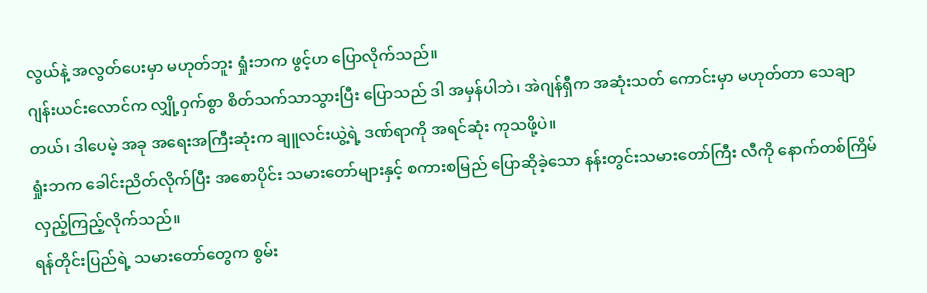လွယ်နဲ့ အလွတ်ပေးမှာ မဟုတ်ဘူး ရှုံးဘက ဖွင့်ဟ ပြောလိုက်သည်။
ဂျန်းယင်းလောင်က လျှို့ဝှက်စွာ စိတ်သက်သာသွားပြီး ပြောသည် ဒါ အမှန်ပါဘဲ၊ အဲဂျန်ရှီက အဆုံးသတ် ကောင်းမှာ မဟုတ်တာ သေချာတယ်၊ ဒါပေမဲ့ အခု အရေးအကြီးဆုံးက ချူလင်းယွဲ့ရဲ့ ဒဏ်ရာကို အရင်ဆုံး ကုသဖို့ပဲ။
ရှုံးဘက ခေါင်းညိတ်လိုက်ပြီး အစောပိုင်း သမားတော်များနှင့် စကားစမြည် ပြောဆိုခဲ့သော နန်းတွင်းသမားတော်ကြီး လီကို နောက်တစ်ကြိမ် လှည့်ကြည့်လိုက်သည်။
ရန်တိုင်းပြည်ရဲ့ သမားတော်တွေက စွမ်း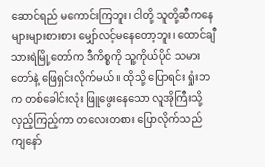ဆောင်ရည် မကောင်းကြဘူး၊ ငါတို့ သူတို့ဆီကနေ များများစားစား မျှော်လင့်မနေတော့ဘူး၊ ထောင်ချီသားရဲမြို့တော်က ဒီကိစ္စကို သူ့ကိုယ်ပိုင် သမားတော်နဲ့ ဖြေရှင်းလိုက်မယ်။ ထိုသို့ ပြောရင်း ရှုံးဘက တစ်ခေါင်းလုံး ဖြူဖွေးနေသော လူအိုကြီးသို့ လှည့်ကြည့်ကာ တလေးတစား ပြောလိုက်သည် ကျနော်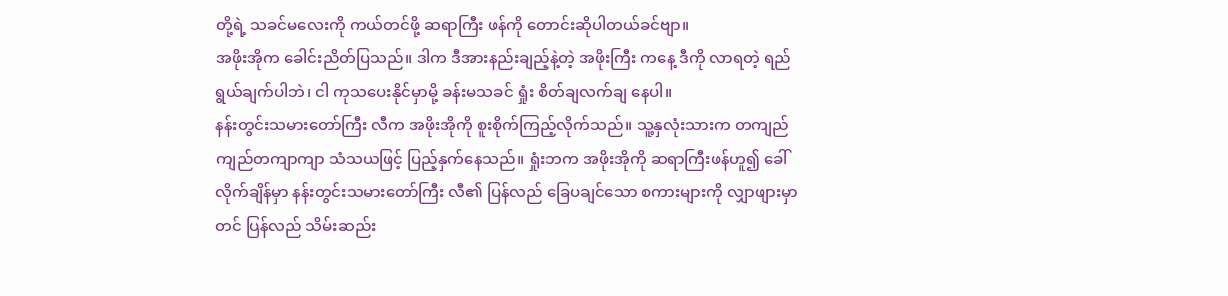တို့ရဲ့ သခင်မလေးကို ကယ်တင်ဖို့ ဆရာကြီး ဖန်ကို တောင်းဆိုပါတယ်ခင်ဗျာ။
အဖိုးအိုက ခေါင်းညိတ်ပြသည်။ ဒါက ဒီအားနည်းချည့်နဲ့တဲ့ အဖိုးကြီး ကနေ့ ဒီကို လာရတဲ့ ရည်ရွယ်ချက်ပါဘဲ၊ ငါ ကုသပေးနိုင်မှာမို့ ခန်းမသခင် ရှုံး စိတ်ချလက်ချ နေပါ။
နန်းတွင်းသမားတော်ကြီး လီက အဖိုးအိုကို စူးစိုက်ကြည့်လိုက်သည်။ သူ့နှလုံးသားက တကျည်ကျည်တကျာကျာ သံသယဖြင့် ပြည့်နှက်နေသည်။ ရှုံးဘက အဖိုးအိုကို ဆရာကြီးဖန်ဟူ၍ ခေါ်လိုက်ချိန်မှာ နန်းတွင်းသမားတော်ကြီး လီ၏ ပြန်လည် ခြေပချင်သော စကားများကို လျှာဖျားမှာတင် ပြန်လည် သိမ်းဆည်း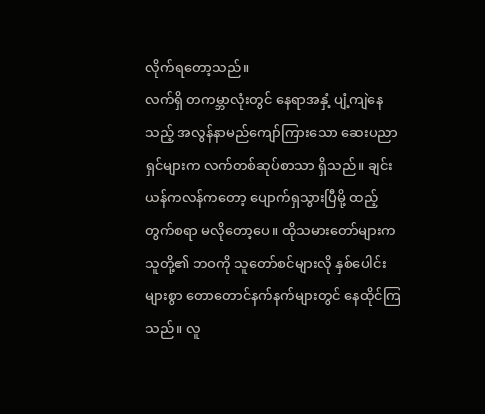လိုက်ရတော့သည်။
လက်ရှိ တကမ္ဘာလုံးတွင် နေရာအနှံ့ ပျံ့ကျဲနေသည့် အလွန်နာမည်ကျော်ကြားသော ဆေးပညာရှင်များက လက်တစ်ဆုပ်စာသာ ရှိသည်။ ချင်းယန်ကလန်ကတော့ ပျောက်ရှသွားပြီမို့ ထည့်တွက်စရာ မလိုတော့ပေ။ ထိုသမားတော်များက သူတို့၏ ဘဝကို သူတော်စင်များလို နှစ်ပေါင်းများစွာ တောတောင်နက်နက်များတွင် နေထိုင်ကြသည်။ လူ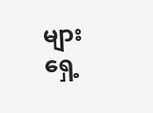များရှေ့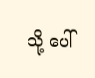သို့ ပေါ်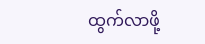ထွက်လာဖို့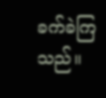ခက်ခဲကြသည်။